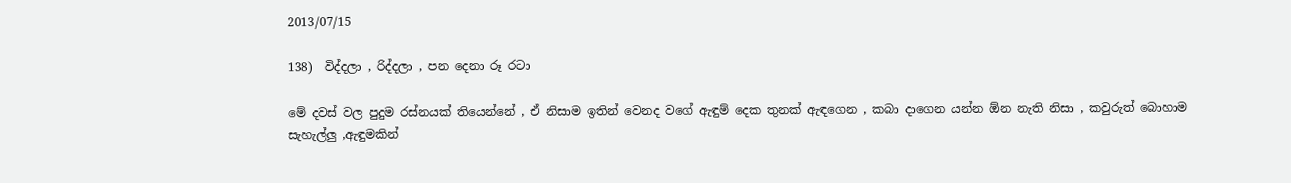2013/07/15

138)  විද්දලා , රිද්දලා , පන දෙනා රූ රටා

මේ දවස් වල පුදුම රස්නයක් තියෙන්නේ , ඒ නිසාම ඉතින් වෙනද වගේ ඇඳුම් දෙක තුනක් ඇඳගෙන , කබා දාගෙන යන්න ඕන නැති නිසා , කවුරුත් බොහාම සැහැල්ලු ,ඇඳුමකින්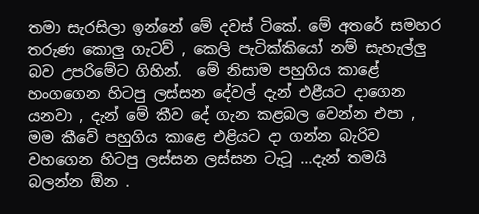තමා සැරසිලා ඉන්නේ මේ දවස් ටිකේ. මේ අතරේ සමහර තරුණ කොලු ගැටව් , කෙලි පැටික්කියෝ නම් සැහැල්ලු බව උපරිමේට ගිහින්.  මේ නිසාම පහුගිය කාළේ හංගගෙන හිටපු ලස්සන දේවල් දැන් එළීයට දාගෙන යනවා , දැන් මේ කීව දේ ගැන කළබල වෙන්න එපා , මම කීවේ පහුගිය කාළෙ එළියට දා ගන්න බැරිව වහගෙන හිටපු ලස්සන ලස්සන ටැටූ ...දැන් තමයි බලන්න ඕන .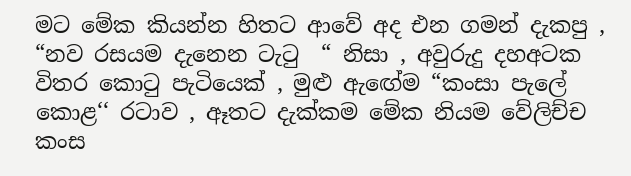මට මේක කියන්න හිතට ආවේ අද එන ගමන් දැකපු , “නව රසයම දැනෙන ටැටු  “ නිසා , අවුරුදු දහඅටක විතර කොටු පැටියෙක් , මුළු ඇඟේම “කංසා පැලේ කොළ‘‘ රටාව , ඈතට දැක්කම මේක නියම වේලිච්ච කංස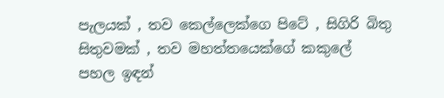පැලයක් , තව කෙල්ලෙක්ගෙ පිටේ , සිගිරි බිතු සිතුවමක් , තව මහත්තයෙක්ගේ කකුලේ පහල ඉඳන්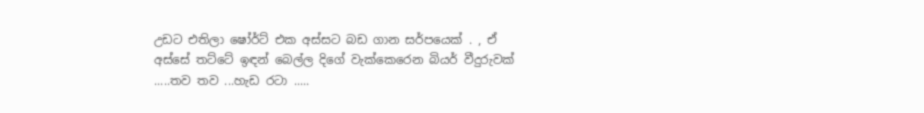උඩට එතිලා ෂෝර්ට් එක අස්සට බඩ ගාන සර්පයෙක් . , ඒ අස්සේ තට්ටේ ඉඳන් බෙල්ල දිගේ වැක්කෙරෙන බියර් වීදුරුවක් .....තව තව ...හැඩ රටා .....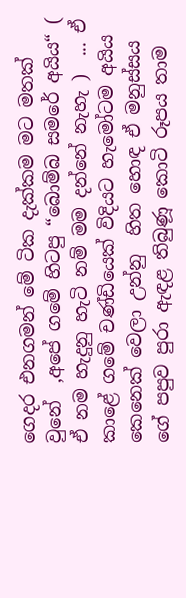ගෙදර එනගමන් මේ ටික දැක්කම මට මතක් වුනේ  ,අපේ ගමේ හිටපු “බොම්බ සමරේ අයිය“ (  ඒ නම හැදුනු හැටි නම් මම දන්නේ නැහැ )  ... ඒ කාළේ ගමේ චණ්ඩියෙක් විදියට හැමෝටම අයිය කෙනෙක් වෙලා උන්නු  හිත හොඳ ඒ මනුස්සය ගේ පපුව පුරා ඇඳළ තිබුණූ කොටි රූපය තාම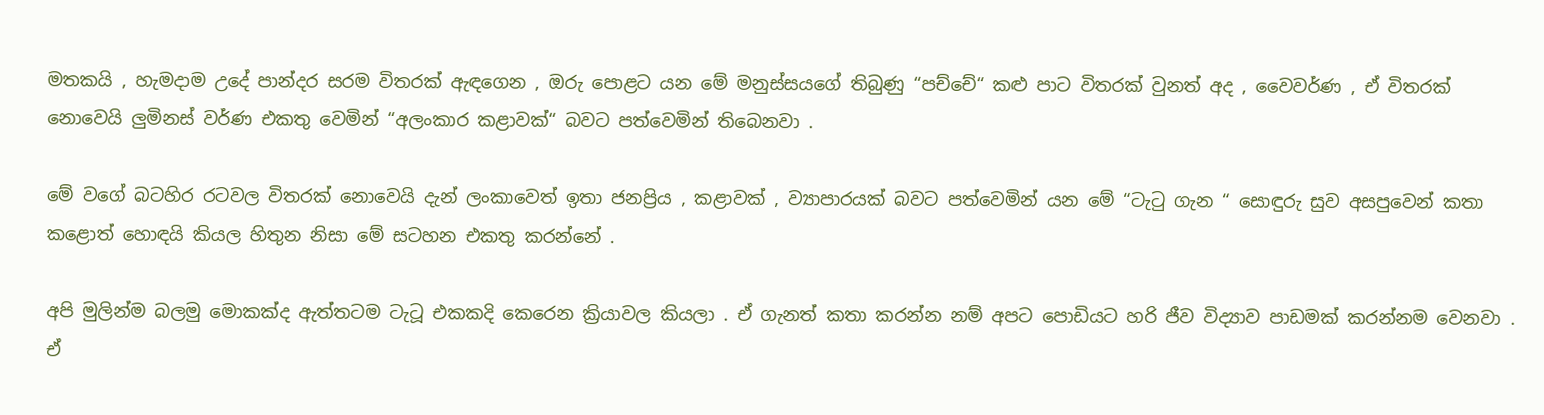මතකයි , හැමදාම උදේ පාන්දර සරම විතරක් ඇඳගෙන , ඔරු පොළට යන මේ මනුස්සයගේ තිබුණු “පච්චේ“ කළු පාට විතරක් වුනත් අද , වෛවර්ණ , ඒ විතරක් නොවෙයි ලුමිනස් වර්ණ එකතු වෙමින් “අලංකාර කළාවක්“ බවට පත්වෙමින් තිබෙනවා .

මේ වගේ බටහිර රටවල විතරක් නොවෙයි දැන් ලංකාවෙත් ඉතා ජනප්‍රිය , කළාවක් , ව්‍යාපාරයක් බවට පත්වෙමින් යන මේ “ටැටු ගැන “ සොඳුරු සුව අසපුවෙන් කතා කළොත් හොඳයි කියල හිතුන නිසා මේ සටහන එකතු කරන්නේ .

අපි මුලින්ම බලමු මොකක්ද ඇත්තටම ටැටූ එකකදි කෙරෙන ක්‍රියාවල කියලා . ඒ ගැනත් කතා කරන්න නම් අපට පොඩියට හරි ජීව විද්‍යාව පාඩමක් කරන්නම වෙනවා . ඒ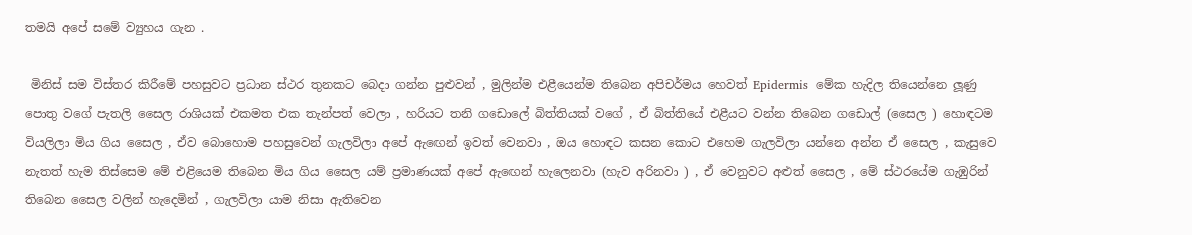තමයි අපේ සමේ ව්‍යුහය ගැන .

 මිනිස් සම විස්තර කිරීමේ පහසුවට ප්‍රධාන ස්ථර තුනකට බෙදා ගන්න පුළුවන් , මුලින්ම එළීයෙන්ම තිබෙන අපිචර්මය හෙවත් Epidermis  මේක හැදිල තියෙන්නෙ ලූණු පොතු වගේ පැතලි සෛල රාශියක් එකමත එක තැන්පත් වෙලා , හරියට තනි ගඩොලේ බිත්තියක් වගේ , ඒ බිත්තියේ එළීයට වන්න තිබෙන ගඩොල් (සෛල ) හොඳටම වියලිලා මිය ගිය සෛල , ඒව බොහොම පහසුවෙන් ගැලවිලා අපේ ඇඟෙන් ඉවත් වෙනවා , ඔය හොඳට කසන කොට එහෙම ගැලවිලා යන්නෙ අන්න ඒ සෛල , කැසුවෙ නැතත් හැම තිස්සෙම මේ එළියෙම තිබෙන මිය ගිය සෛල යම් ප්‍රමාණයක් අපේ ඇඟෙන් හැලෙනවා (හැව අරිනවා ) , ඒ වෙනුවට අළුත් සෛල , මේ ස්ථරයේම ගැඹුරින් තිබෙන සෛල වලින් හැදෙමින් , ගැලවිලා යාම නිසා ඇතිවෙන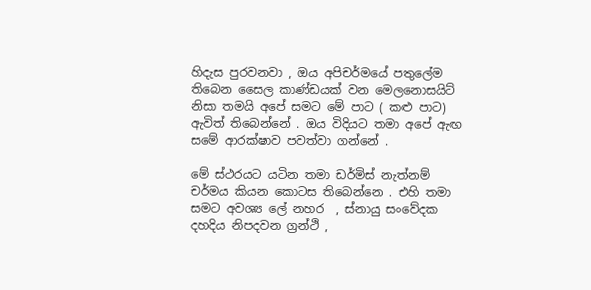හිදැස පුරවනවා , ඔය අපිචර්මයේ පතුලේම තිබෙන සෛල කාණ්ඩයක් වන මෙලනොසයිට් නිසා තමයි අපේ සමට මේ පාට ( කළු පාට) ඇවිත් තිබෙන්නේ . ඔය විදියට තමා අපේ ඇඟ සමේ ආරක්ෂාව පවත්වා ගන්නේ .

මේ ස්ථරයට යටින තමා ඩර්මිස් නැත්නම් චර්මය කියන කොටස තිබෙන්නෙ . එහි තමා සමට අවශ්‍ය ලේ නහර  , ස්නායු සංවේදක දහදිය නිපදවන ග්‍රන්ථි ,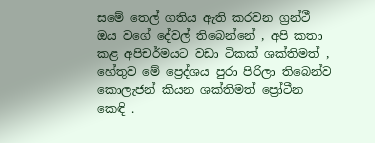සමේ තෙල් ගතිය ඇති කරවන ග්‍රන්ථී ඔය වගේ දේවල් තිබෙන්නේ , අපි කතා කළ අපිචර්මයට වඩා ටිකක් ශක්තිමත් , හේතුව මේ ප්‍රෙද්ශය පුරා පිරිලා තිබෙන්ව කොලැජන් කියන ශක්තිමත් ප්‍රෝටීන කෙඳි .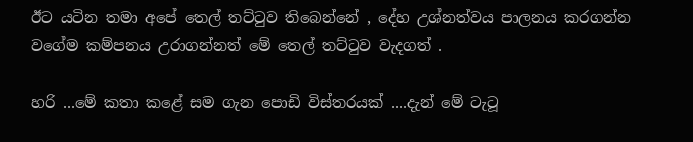ඊට යටින තමා අපේ තෙල් තට්ටුව තිබෙන්නේ , දේහ උශ්නත්වය පාලනය කරගන්න වගේම කම්පනය උරාගන්නත් මේ තෙල් තට්ටුව වැදගත් .

හරි ...මේ කතා කළේ සම ගැන පොඩි විස්තරයක් ....දැන් මේ ටැටූ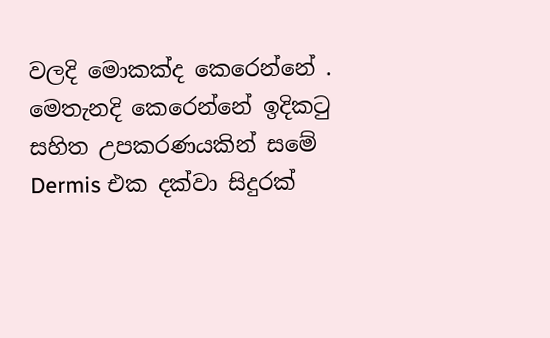වලදි මොකක්ද කෙරෙන්නේ . මෙතැනදි කෙරෙන්නේ ඉදිකටු සහිත උපකරණයකින් සමේ Dermis එක දක්වා සිදුරක්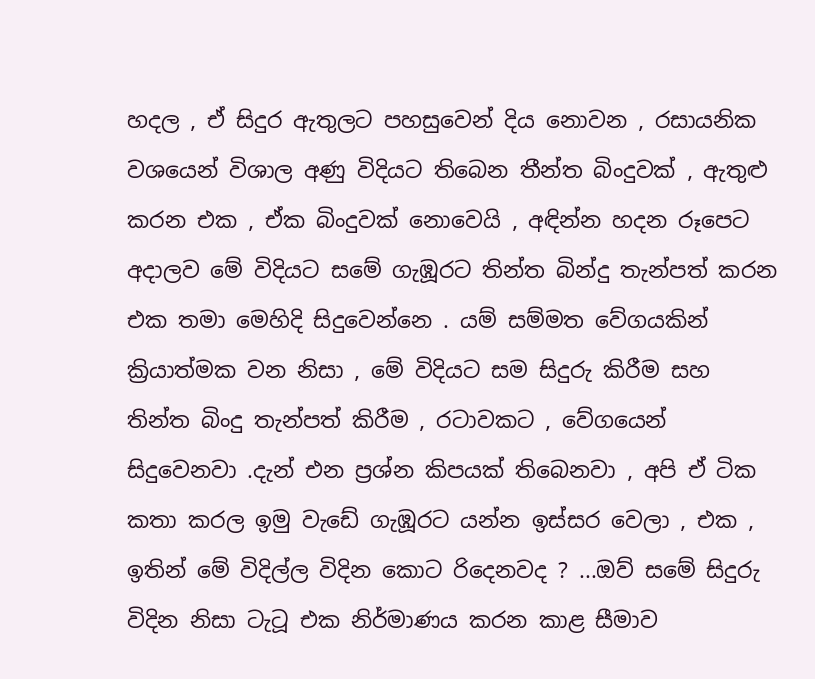හදල , ඒ සිදුර ඇතුලට පහසුවෙන් දිය නොවන , රසායනික වශයෙන් විශාල අණු විදියට තිබෙන තීන්ත බිංදුවක් , ඇතුළු කරන එක , ඒක බිංදුවක් නොවෙයි , අඳින්න හදන රූපෙට අදාලව මේ විදියට සමේ ගැඹූරට තින්ත බින්දු තැන්පත් කරන එක තමා මෙහිදි සිදුවෙන්නෙ . යම් සම්මත වේගයකින් ක්‍රියාත්මක වන නිසා , මේ විදියට සම සිදුරු කිරීම සහ තින්ත බිංදු තැන්පත් කිරීම , රටාවකට , වේගයෙන් සිදුවෙනවා .දැන් එන ප්‍රශ්න කිපයක් තිබෙනවා , අපි ඒ ටික කතා කරල ඉමු වැඩේ ගැඹූරට යන්න ඉස්සර වෙලා , එක , ඉතින් මේ විදිල්ල විදින කොට රිදෙනවද ? ...ඔව් සමේ සිදුරු විදින නිසා ටැටූ එක නිර්මාණය කරන කාළ සීමාව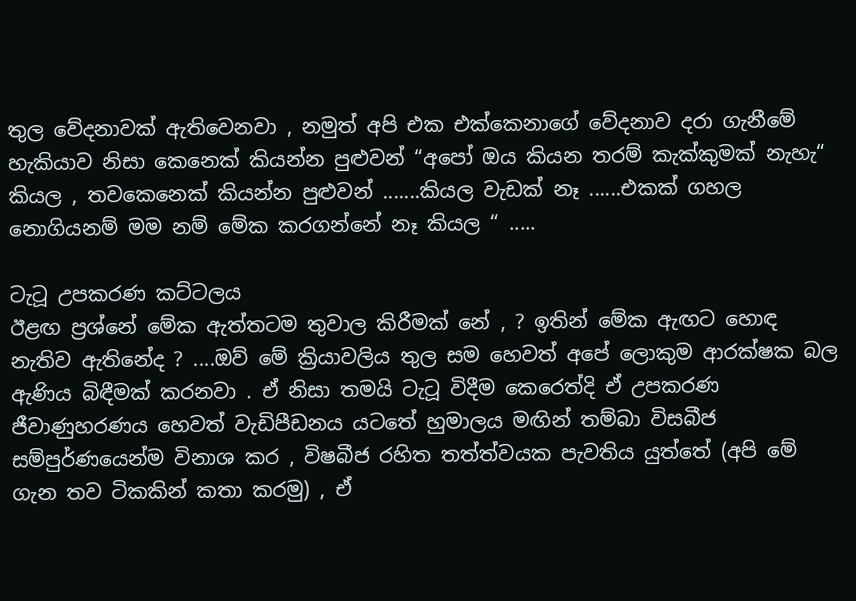තුල වේදනාවක් ඇතිවෙනවා , නමුත් අපි එක එක්කෙනාගේ වේදනාව දරා ගැනීමේ හැකියාව නිසා කෙනෙක් කියන්න පුළුවන් “අපෝ ඔය කියන තරම් කැක්කුමක් නැහැ“ කියල , තවකෙනෙක් කියන්න පුළුවන් .......කියල වැඩක් නෑ ......එකක් ගහල නොගියනම් මම නම් මේක කරගන්නේ නෑ කියල “ .....

ටැටූ උපකරණ කට්ටලය
ඊළඟ ප්‍රශ්නේ මේක ඇත්තටම තුවාල කිරීමක් නේ , ? ඉතින් මේක ඇඟට හොඳ නැතිව ඇතිනේද ? ....ඔව් මේ ක්‍රියාවලිය තුල සම හෙවත් අපේ ලොකුම ආරක්ෂක බල ඇණිය බිඳීමක් කරනවා . ඒ නිසා තමයි ටැටූ විදීම කෙරෙත්දි ඒ උපකරණ ජීවාණුහරණය හෙවත් වැඩිපීඩනය යටතේ හුමාලය මඟින් තම්බා විසබීජ සම්පුර්ණයෙන්ම විනාශ කර , විෂබීජ රහිත තත්ත්වයක පැවතිය යුත්තේ (අපි මේ ගැන තව ටිකකින් කතා කරමු) , ඒ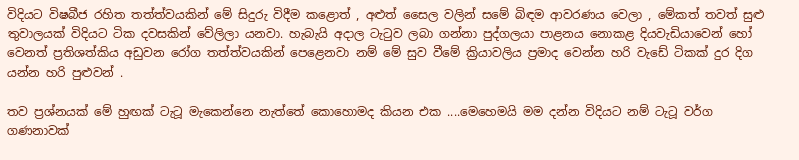විදියට විෂබීජ රහිත තත්ත්වයකින් මේ සිදුරු විදීම කළොත් , අළුත් සෛල වලින් සමේ බිඳම ආවරණය වෙලා , මේකත් තවත් සුළු තුවාලයක් විදියට ටික දවසකින් වේලිලා යනවා. හැබැයි අදාල ටැටුව ලබා ගන්නා පුද්ගලයා පාළනය නොකළ දියවැඩියාවෙන් හෝ වෙනත් ප්‍රතිශත්කිය අඩුවන රෝග තත්ත්වයකින් පෙළෙනවා නම් මේ සුව වීමේ ක්‍රියාවලිය ප්‍රමාද වෙන්න හරි වැඩේ ටිකක් දුර දිග යන්න හරි පුළුවන් .

තව ප්‍රශ්නයක් මේ හුඟක් ටැටූ මැකෙන්නෙ නැත්තේ කොහොමද කියන එක ....මෙහෙමයි මම දන්න විදියට නම් ටැටූ වර්ග ගණනාවක්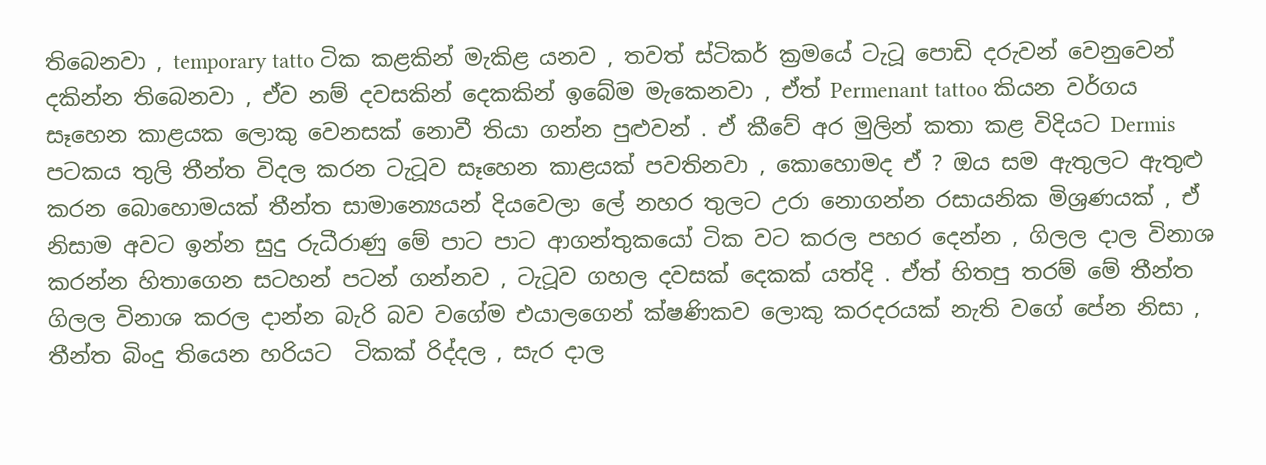තිබෙනවා , temporary tatto ටික කළකින් මැකිළ යනව , තවත් ස්ටිකර් ක්‍රමයේ ටැටූ පොඩි දරුවන් වෙනුවෙන් දකින්න තිබෙනවා , ඒව නම් දවසකින් දෙකකින් ඉබේම මැකෙනවා , ඒත් Permenant tattoo කියන වර්ගය සෑහෙන කාළයක ලොකු වෙනසක් නොවී තියා ගන්න පුළුවන් . ඒ කීවේ අර මුලින් කතා කළ විදියට Dermis පටකය තුලි තීන්ත විදල කරන ටැටූව සෑහෙන කාළයක් පවතිනවා , කොහොමද ඒ ? ඔය සම ඇතුලට ඇතුළු කරන බොහොමයක් තීන්ත සාමාන්‍යෙයන් දියවෙලා ලේ නහර තුලට උරා නොගන්න රසායනික මිශ්‍රණයක් , ඒ නිසාම අවට ඉන්න සුදු රුධීරාණු මේ පාට පාට ආගන්තුකයෝ ටික වට කරල පහර දෙන්න , ගිලල දාල විනාශ කරන්න හිතාගෙන සටහන් පටන් ගන්නව , ටැටූව ගහල දවසක් දෙකක් යත්දි . ඒත් හිතපු තරම් මේ තීන්ත ගිලල විනාශ කරල දාන්න බැරි බව වගේම එයාලගෙන් ක්ෂණිකව ලොකු කරදරයක් නැති වගේ පේන නිසා , තීන්ත බිංදු තියෙන හරියට  ටිකක් රිද්දල , සැර දාල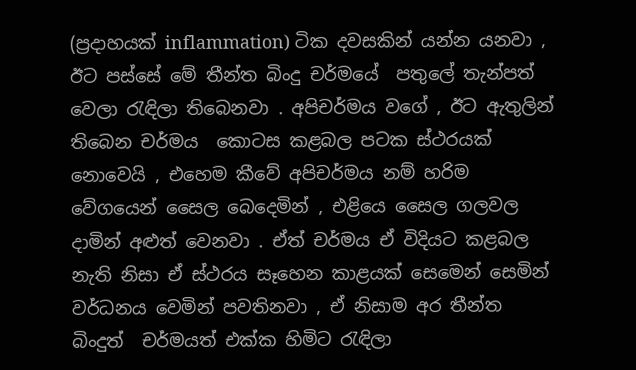(ප්‍රදාහයක් inflammation) ටික දවසකින් යන්න යනවා , ඊට පස්සේ මේ තීන්ත බිංදු චර්මයේ  පතුලේ තැන්පත් වෙලා රැඳිලා තිබෙනවා . අපිචර්මය වගේ , ඊට ඇතුලින් තිබෙන චර්මය  කොටස කළබල පටක ස්ථරයක් නොවෙයි , එහෙම කීවේ අපිචර්මය නම් හරිම වේගයෙන් සෛල බෙදෙමින් , එළියෙ සෛල ගලවල දාමින් අළුත් වෙනවා . ඒත් චර්මය ඒ විදියට කළබල නැති නිසා ඒ ස්ථරය සෑහෙන කාළයක් සෙමෙන් සෙමින් වර්ධනය වෙමින් පවතිනවා , ඒ නිසාම අර තීන්ත බිංදුත්  චර්මයත් එක්ක හිමිට රැඳිලා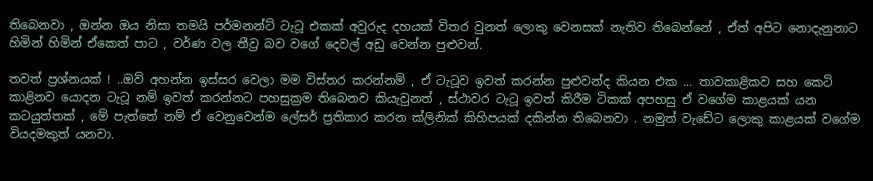තිබෙනවා , ඔන්න ඔය නිසා තමයි පර්මනන්ට් ටැටූ එකක් අවුරුද දහයක් විතර වුනත් ලොකු වෙනසක් නැතිව තිබෙන්නේ , ඒත් අපිට නොදැනුනාට හිමින් හිමින් ඒකෙත් පාට , වර්ණ වල තීව්‍ර බව වගේ දෙවල් අඩු වෙන්න පුළුවන්.

තවත් ප්‍රශ්නයක් ! ..ඔව් අහන්න ඉස්සර වෙලා මම විස්තර කරන්නම් , ඒ ටැටූව ඉවත් කරන්න පුළුවන්ද කියන එක ... තාවකාළිකව සහ කෙටි කාළිනව යොදන ටැටූ නම් ඉවත් කරන්නට පහසුක්‍රම තිබෙනව කියැවුනත් , ස්ථාවර ටැටූ ඉවත් කිරීම ටිකක් අපහසු ඒ වගේම කාළයක් යන කටයුත්තක් , මේ පැත්තේ නම් ඒ වෙනුවෙන්ම ලේසර් ප්‍රතිකාර කරන ක්ලිනික් කිහිපයක් දකින්න තිබෙනවා . නමුත් වැඩේට ලොකු කාළයක් වගේම වියදමකුත් යනවා.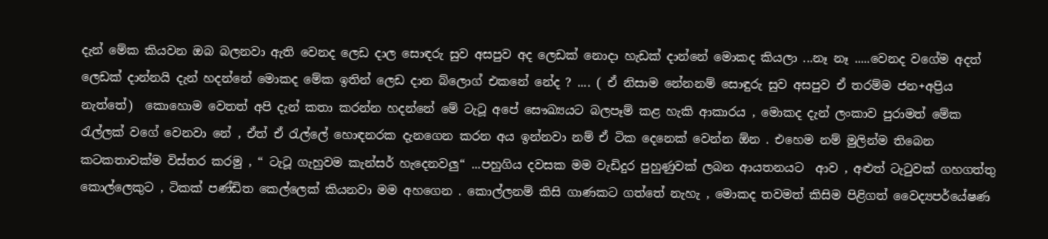දැන් මේක කියවන ඔබ බලනවා ඇති වෙනද ලෙඩ දාල සොඳරු සුව අසපුව අද ලෙඩක් නොදා හැඩක් දාන්නේ මොකද කියලා ...නෑ නෑ .....වෙනද වගේම අදත් ලෙඩක් දාන්නයි දැන් හදන්නේ මොකද මේක ඉතින් ලෙඩ දාන බ්ලොග් එකනේ නේද ? .... ( ඒ නිසාම නේනනම් සොඳුරු සුව අසපුව ඒ තරම්ම ජන+අප්‍රිය නැත්තේ)  කොහොම වෙතත් අපි දැන් කතා කරන්න හදන්නේ මේ ටැටූ අපේ සෞඛ්‍යයට බලපෑම් කළ හැකි ආකාරය , මොකද දැන් ලංකාව පුරාමත් මේක රැල්ලක් වගේ වෙනවා නේ , ඒත් ඒ රැල්ලේ හොඳනරක දැනගෙන කරන අය ඉන්නවා නම් ඒ ටික දෙනෙක් වෙන්න ඕන . එහෙම නම් මුලින්ම තිබෙන කටකතාවක්ම විස්තර කරමු , “ ටැටූ ගැහුවම කැන්සර් හැදෙනවලු“ ...පහුගිය දවසක මම වැඩිදුර පුහුණුවක් ලබන ආයතනයට  ආව , අළුත් ටැටුවක් ගහගත්තු කොල්ලෙකුට , ටිකක් පණ්ඩිත කෙල්ලෙක් කියනවා මම අහගෙන . කොල්ලනම් කිසි ගාණකට ගත්තේ නැහැ , මොකද තවමත් කිසිම පිළිගත් වෛද්‍යපර්යේෂණ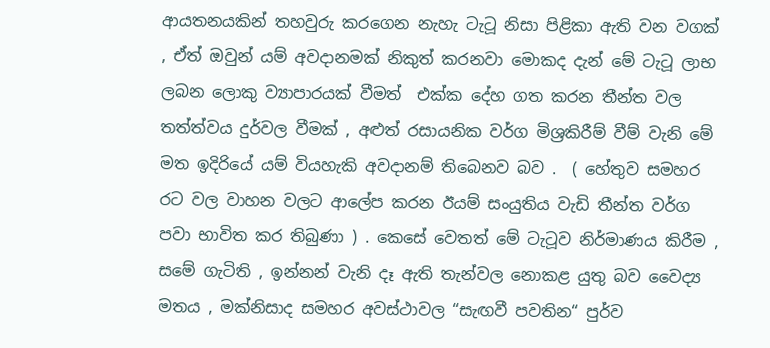ආයතනයකින් තහවුරු කරගෙන නැහැ ටැටූ නිසා පිළිකා ඇති වන වගක් , ඒත් ඔවුන් යම් අවදානමක් නිකුත් කරනවා මොකද දැන් මේ ටැටූ ලාභ ලබන ලොකු ව්‍යාපාරයක් වීමත්  එක්ක දේහ ගත කරන තීන්ත වල තත්ත්වය දුර්වල වීමක් , අළුත් රසායනික වර්ග මිශ්‍රකිරීම් වීම් වැනි මේ මත ඉදිරියේ යම් වියහැකි අවදානම් තිබෙනව බව .  ( හේතුව සමහර රට වල වාහන වලට ආලේප කරන ඊයම් සංයුතිය වැඩි තීන්ත වර්ග පවා භාවිත කර තිබුණා ) . කෙසේ වෙතත් මේ ටැටූව නිර්මාණය කිරීම , සමේ ගැටිති , ඉන්නන් වැනි දෑ ඇති තැන්වල නොකළ යුතු බව වෛද්‍ය මතය , මක්නිසාද සමහර අවස්ථාවල “සැඟවී පවතින“ පුර්ව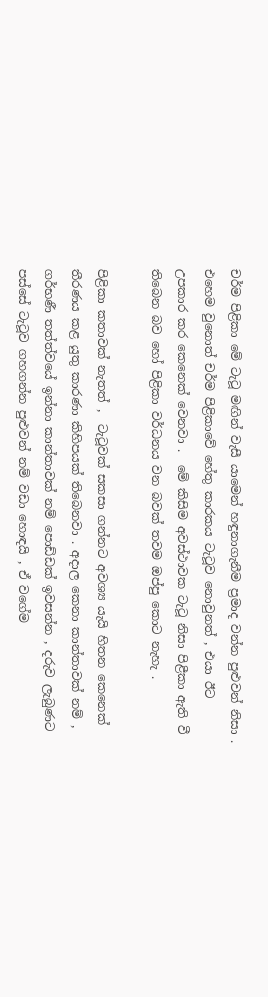චර්ම පිළිකා මේ ටැටූ මඟින් වැසී යාමෙන් හඳුනාගැනීම ප්‍රමාද වන්න පුළුවන් නිසා . එහෙම වුනොත් චර්ම පිළිකාවේ හේතු කාරකය ටැටූව නොවුනත් , එයා ඊට උපකාර කර කෙනෙක් වෙනවා .  මේ කිසිම අවස්ථාවක ටැටූ නිසා පිළීකා ඇති වී තිබෙන බව හෝ පිළිකා වර්ධනය වන බවක් තවම ඔප්පු කොට නැහැ .

පිළිකා කතාවක් නැතත් ,  ටැටූවක් සකසා ගන්නට අවශ්‍ය යැයි හිතන කෙනෙක් තීරණය කළ යුතු කාරණා කිහිපයක් තිබෙනවා . අදාල කෙනා කාන්තාවක් නම් , ගර්භණී තත්ත්වයේ ඉන්නා කාන්තාවක් නම් පොඩ්ඩක් ඉවසන්න , දරුව ලැබුණට පස්සේ ටැටූව ගහගන්න පුළුවන් නම් වඩා හොඳයි , ඒ වගේම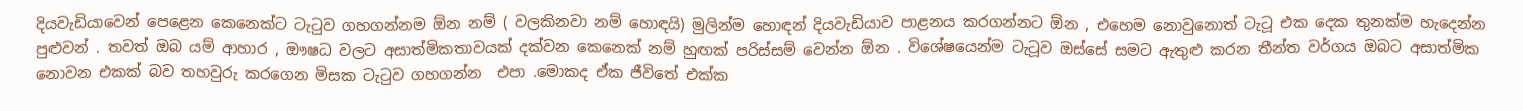දියවැඩියාවෙන් පෙළෙන කෙනෙක්ට ටැටුව ගහගන්නම ඕන නම් ( වලකිනවා නම් හොඳයි) මුලින්ම හොඳන් දියවැඩියාව පාළනය කරගන්නට ඕන , එහෙම නොවුනොත් ටැටූ එක දෙක තුනක්ම හැදෙන්න පුළුවන් . තවත් ඔබ යම් ආහාර , ඖෂධ වලට අසාත්මිකතාවයක් දක්වන කෙනෙක් නම් හුඟක් පරිස්සම් වෙන්න ඕන . විශේෂයෙන්ම ටැටූව ඔස්සේ සමට ඇතුළු කරන තීන්ත වර්ගය ඔබට අසාත්මික නොවන එකක් බව තහවුරු කරගෙන මිසක ටැටුව ගහගන්න  එපා .මොකද ඒක ජීවිතේ එක්ක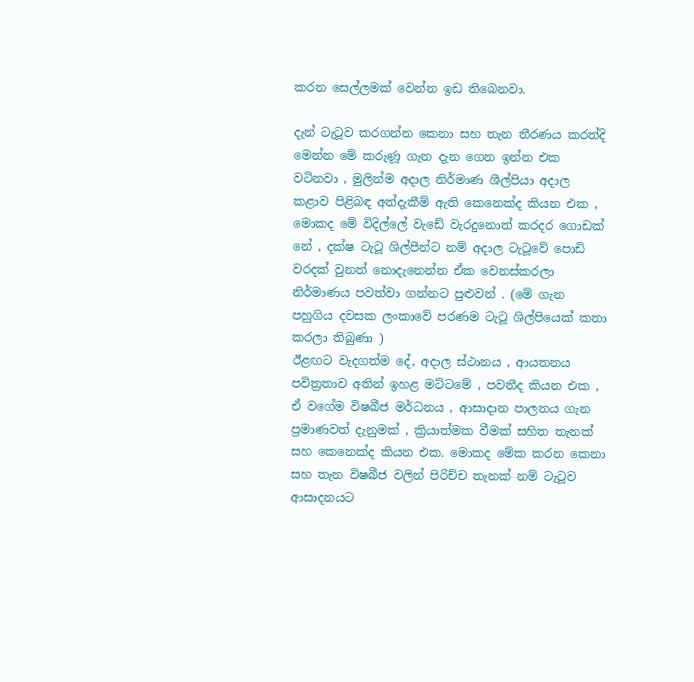කරන සෙල්ලමක් වෙන්න ඉඩ තිබෙනවා.

දැන් ටැටූව කරගන්න කෙනා සහ තැන තීරණය කරත්දි මෙන්න මේ කරුණූ ගැන දැන ගෙන ඉන්න එක වටිනවා , මුලින්ම අදාල නිර්මාණ ශීල්පියා අදාල කළාව පිළිබඳ අත්දැකීම් ඇති කෙනෙක්ද කියන එක , මොකද මේ විදිල්ලේ වැඩේ වැරදුනොත් කරදර ගොඩක් නේ , දක්ෂ ටැටූ ශිල්පීන්ට නම් අදාල ටැටූවේ පොඩි වරදක් වුනත් නොදැනෙන්න ඒක වෙනස්කරලා නිර්මාණය පවත්වා ගන්නට පුළුවන් . (මේ ගැන පහුගිය දවසක ලංකාවේ පරණම ටැටූ ශිල්පියෙක් කතා කරලා තිබුණා )
ඊළඟට වැදගත්ම දේ, අදාල ස්ථානය , ආයතනය පවිත්‍රතාව අතින් ඉහළ මට්ටමේ , පවතීද කියන එක , ඒ වගේම විෂබීජ මර්ධනය , ආසාදාන පාලනය ගැන ප්‍රමාණවත් දැනුමක් , ක්‍රියාත්මක වීමක් සහිත තැනක් සහ කෙනෙක්ද කියන එක. මොකද මේක කරන කෙනා සහ තැන විෂබීජ වලින් පිරිච්ච තැනක් නම් ටැටූව ආසාදනයට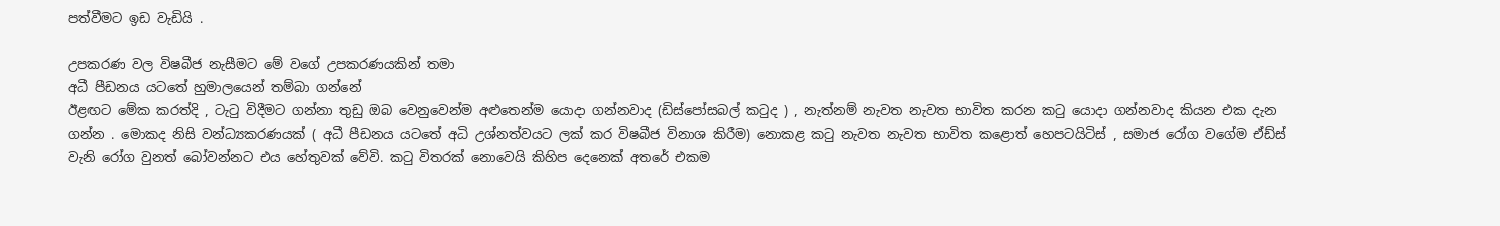පත්වීමට ඉඩ වැඩියි .

උපකරණ වල විෂබීජ නැසීමට මේ වගේ උපකරණයකින් තමා
අධී පීඩනය යටතේ හුමාලයෙන් තම්බා ගන්නේ
ඊළඟට මේක කරත්දි , ටැටු විදීමට ගන්නා තුඩු ඔබ වෙනුවෙන්ම අළුතෙන්ම යොදා ගන්නවාද (ඩිස්පෝසබල් කටුද ) , නැත්නම් නැවත නැවත භාවිත කරන කටු යොදා ගන්නවාද කියන එක දැන ගන්න . මොකද නිසි වන්ධ්‍යකරණයක් ( අධී පීඩනය යටතේ අධි උශ්නත්වයට ලක් කර විෂබීජ විනාශ කිරීම) නොකළ කටු නැවත නැවත භාවිත කළොත් හෙපටයිටිස් , සමාජ රෝග වගේම ඒඩ්ස් වැනි රෝග වුනත් බෝවන්නට එය හේතුවක් වේවි. කටු විතරක් නොවෙයි කිහිප දෙනෙක් අතරේ එකම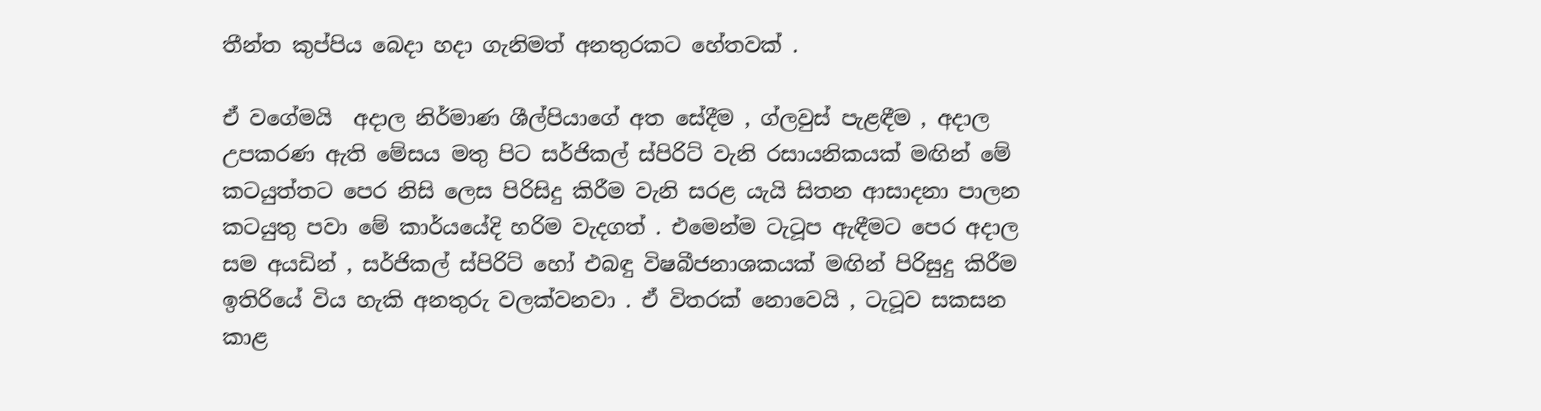තීන්ත කුප්පිය බෙදා හදා ගැනිමත් අනතුරකට හේතවක් .

ඒ වගේමයි  අදාල නිර්මාණ ශීල්පියාගේ අත සේදීම , ග්ලවුස් පැළඳීම , අදාල උපකරණ ඇති මේසය මතු පිට සර්ජිකල් ස්පිරිට් වැනි රසායනිකයක් මඟින් මේ කටයුත්තට පෙර නිසි ලෙස පිරිසිදු කිරීම වැනි සරළ යැයි සිතන ආසාදනා පාලන කටයුතු පවා මේ කාර්යයේදි හරිම වැදගත් . එමෙන්ම ටැටූප ඇඳීමට පෙර අදාල සම අයඩින් , සර්ජිකල් ස්පිරිට් හෝ එබඳු විෂබීජනාශකයක් මඟින් පිරිසුදු කිරීම ඉතිරියේ විය හැකි අනතුරු වලක්වනවා . ඒ විතරක් නොවෙයි , ටැටූව සකසන කාළ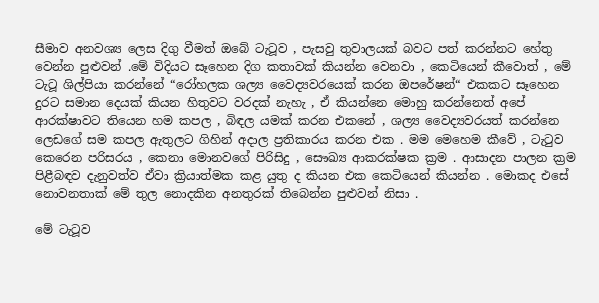සීමාව අනවශ්‍ය ලෙස දිගු වීමත් ඔබේ ටැටූව , පැසවු තුවාලයක් බවට පත් කරන්නට හේතු වෙන්න පුළුවන් .මේ විදියට සෑහෙන දිග කතාවක් කියන්න වෙනවා , කෙටියෙන් කීවොත් , මේ ටැටූ ශිල්පියා කරන්නේ “රෝහලක ශල්‍ය වෛද්‍යවරයෙක් කරන ඔපරේෂන්“ එකකට සෑහෙන දුරට සමාන දෙයක් කියන හිතුවට වරදක් නැහැ , ඒ කියන්නෙ මොහු කරන්නෙත් අපේ ආරක්ෂාවට තියෙන හම කපල , බිඳල යමක් කරන එකනේ , ශල්‍ය වෛද්‍යවරයත් කරන්නෙ ලෙඩගේ සම කපල ඇතුලට ගිහින් අදාල ප්‍රතිකාරය කරන එක . මම මෙහෙම කීවේ , ටැටුව කෙරෙන පරිසරය , කෙනා මොනවගේ පිරිසිදු , සෞඛ්‍ය ආකරක්ෂක ක්‍රම . ආසාදන පාලන ක්‍රම පිළීබඳව දැනුවත්ව ඒවා ක්‍රියාත්මක කළ යුතු ද කියන එක කෙටියෙන් කියන්න . මොකද එසේ නොවනතාක් මේ තුල නොදකින අනතුරක් තිබෙන්න පුළුවන් නිසා .

මේ ටැටූව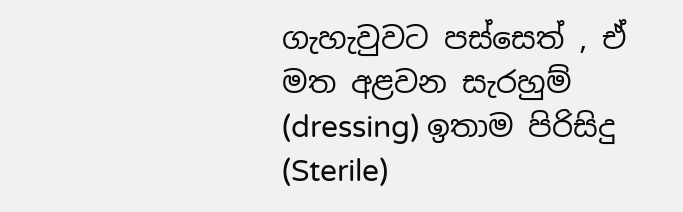ගැහැවුවට පස්සෙත් , ඒ මත අළවන සැරහුම් (dressing) ඉතාම පිරිසිදු (Sterile)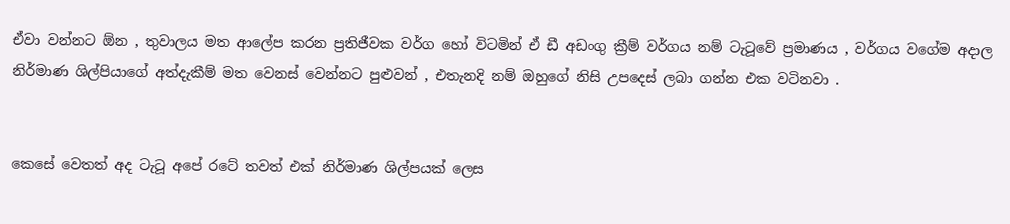ඒවා වන්නට ඕන , තුවාලය මත ආලේප කරන ප්‍රතිජීවක වර්ග හෝ විටමින් ඒ ඩී අඩංගු ක්‍රීම් වර්ගය නම් ටැටූවේ ප්‍රමාණය , වර්ගය වගේම අදාල නිර්මාණ ශිල්පියාගේ අත්දැකීම් මත වෙනස් වෙන්නට පුළුවන් , එතැනදි නම් ඔහුගේ නිසි උපදෙස් ලබා ගන්න එක වටිනවා .


කෙසේ වෙතත් අද ටැටූ අපේ රටේ තවත් එක් නිර්මාණ ශිල්පයක් ලෙස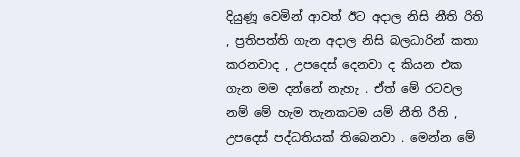දියුණූ වෙමින් ආවත් ඊට අදාල නිසි නීති රිති , ප්‍රතිපත්ති ගැන අදාල නිසි බලධාරින් කතා කරනවාද , උපදෙස් දෙනවා ද කියන එක ගැන මම දන්නේ නැහැ . ඒත් මේ රටවල නම් මේ හැම තැනකටම යම් නීති රීති , උපදෙස් පද්ධතියක් තිබෙනවා . මෙන්න මේ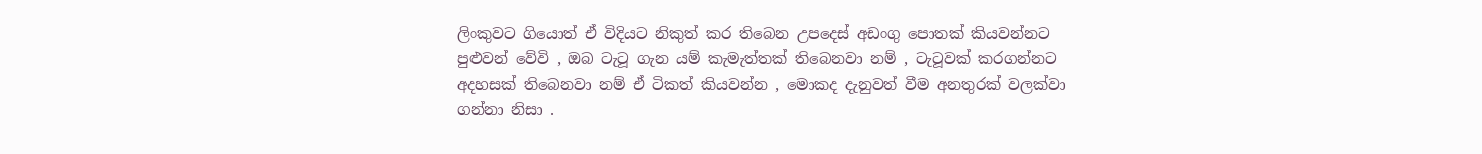ලිංකුවට ගියොත් ඒ විදියට නිකුත් කර තිබෙන උපදෙස් අඩංගු පොතක් කියවන්නට පුළුවන් වේවි , ඔබ ටැටූ ගැන යම් කැමැත්තක් තිබෙනවා නම් , ටැටූවක් කරගන්නට අදහසක් තිබෙනවා නම් ඒ ටිකත් කියවන්න , මොකද දැනුවත් වීම අනතුරක් වලක්වා ගන්නා නිසා .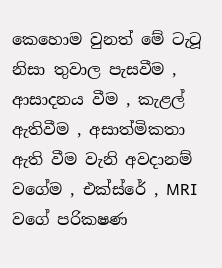කෙහොම වුනත් මේ ටැටූ නිසා තුවාල පැසවීම , ආසාදනය වීම , කැළල් ඇතිවීම , අසාත්මිකතා ඇති වීම වැනි අවදානම් වගේම , එක්ස්රේ , MRI වගේ පරිකෂණ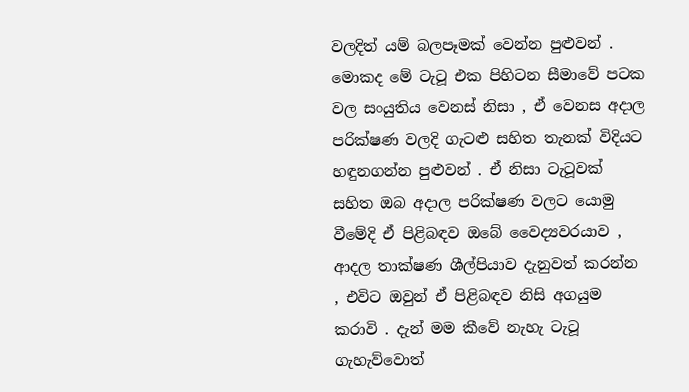වලදිත් යම් බලපෑමක් වෙන්න පුළුවන් . මොකද මේ ටැටූ එක පිහිටන සීමාවේ පටක වල සංයුතිය වෙනස් නිසා , ඒ වෙනස අදාල පරික්ෂණ වලදි ගැටළු සහිත තැනක් විදියට හඳුනගන්න පුළුවන් . ඒ නිසා ටැටූවක් සහිත ඔබ අදාල පරික්ෂණ වලට යොමු වීමේදි ඒ පිළිබඳව ඔබේ වෛද්‍යවරයාව , ආදල තාක්ෂණ ශීල්පියාව දැනුවත් කරන්න , එවිට ඔවුන් ඒ පිළිබඳව නිසි අගයුම කරාවි . දැන් මම කීවේ නැහැ ටැටූ ගැහැව්වොත්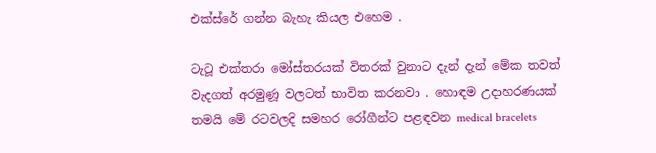එක්ස්රේ ගන්න බැහැ කියල එහෙම .

ටැටූ එක්තරා මෝස්තරයක් විතරක් වුනාට දැන් දැන් මේක තවත් වැදගත් අරමුණූ වලටත් භාවිත කරනවා . හොඳම උදාහරණයක් තමයි මේ රටවලදි සමහර රෝගීන්ට පළඳවන medical bracelets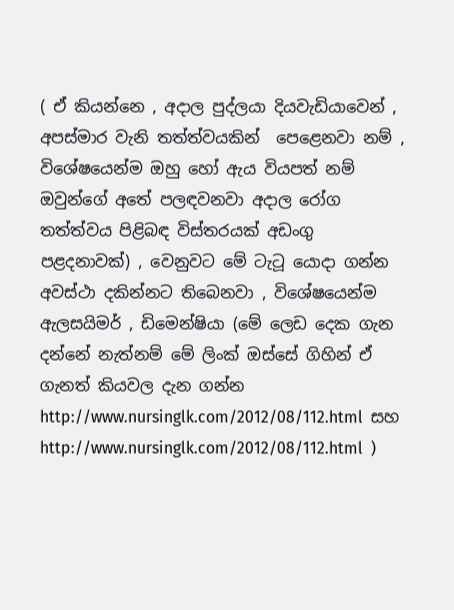( ඒ කියන්නෙ , අදාල පුද්ලයා දියවැඩියාවෙන් , අපස්මාර වැනි තත්ත්වයකින්  පෙළෙනවා නම් , විශේෂයෙන්ම ඔහු හෝ ඇය වියපත් නම් ඔවුන්ගේ අතේ පලඳවනවා අදාල රෝග තත්ත්වය පිළිබඳ විස්තරයක් අඩංගු පළදනාවක්) , වෙනුවට මේ ටැටූ යොදා ගන්න අවස්ථා දකින්නට තිබෙනවා , විශේෂයෙන්ම ඇලසයිමර් , ඩිමෙන්ෂියා (මේ ලෙඩ දෙක ගැන දන්නේ නැත්නම් මේ ලිංක් ඔස්සේ ගිහින් ඒ ගැනත් කියවල දැන ගන්න  http://www.nursinglk.com/2012/08/112.html  සහ http://www.nursinglk.com/2012/08/112.html  )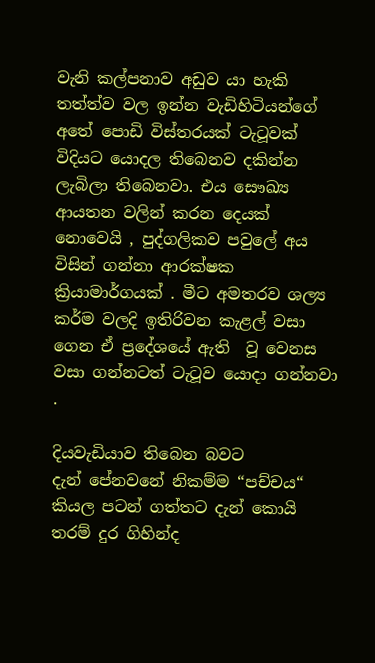වැනි කල්පනාව අඩුව යා හැකි තත්ත්ව වල ඉන්න වැඩිහිටියන්ගේ අතේ පොඩි විස්තරයක් ටැටූවක් විදියට යොදල තිබෙනව දකින්න ලැබිලා තිබෙනවා. එය සෞඛ්‍ය ආයතන වලින් කරන දෙයක් නොවෙයි , පුද්ගලිකව පවුලේ අය විසින් ගන්නා ආරක්ෂක ක්‍රියාමාර්ගයක් . මීට අමතරව ශල්‍ය කර්ම වලදි ඉතිරිවන කැළල් වසා ගෙන ඒ ප්‍රදේශයේ ඇති  වූ වෙනස වසා ගන්නටත් ටැටූව යොදා ගන්නවා .

දියවැඩියාව තිබෙන බවට
දැන් පේනවනේ නිකම්ම “පච්චය“ කියල පටන් ගත්තට දැන් කොයි තරම් දුර ගිහින්ද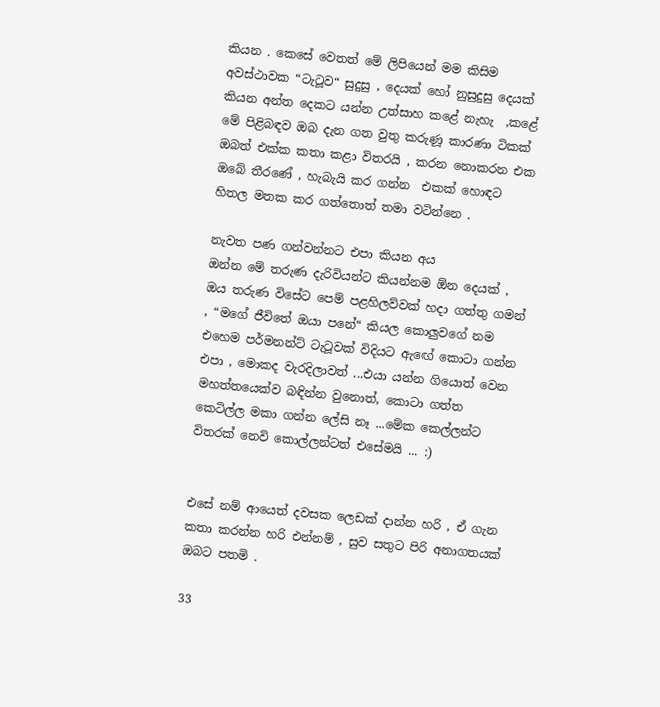කියන . කෙසේ වෙතත් මේ ලිපියෙන් මම කිසිම අවස්ථාවක “ටැටූව“ සුදුසු , දෙයක් හෝ නුසුදුසු දෙයක් කියන අන්ත දෙකට යන්න උත්සාහ කළේ නැහැ  ,කළේ මේ පිළිබඳව ඔබ දැන ගත වුතු කරුණූ කාරණා ටිකක් ඔබත් එක්ක කතා කළා විතරයි , කරන නොකරන එක ඔබේ තීරණේ , හැබැයි කර ගන්න  එකක් හොඳට හිතල මතක කර ගත්තොත් තමා වටින්නෙ .

නැවත පණ ගන්වන්නට එපා කියන අය
ඔන්න මේ තරුණ දැරිවියන්ට කියන්නම ඕන දෙයක් , ඔය තරුණ විසේට පෙම් පළහිලව්වක් හදා ගත්තු ගමන් , “මගේ ජීවිතේ ඔයා පනේ“ කියල කොලුවගේ නම එහෙම පර්මනන්ට් ටැටූවක් විදියට ඇඟේ කොටා ගන්න එපා , මොකද වැරදිලාවත් ...එයා යන්න ගියොත් වෙන මහත්තයෙක්ව බඳින්න වුනොත්, කොටා ගත්ත කෙටිල්ල මකා ගන්න ලේසි නෑ ...මේක කෙල්ලන්ට විතරක් නෙවි කොල්ලන්ටත් එසේමයි ... :)


එසේ නම් ආයෙත් දවසක ලෙඩක් දාන්න හරි , ඒ ගැන කතා කරන්න හරි එන්නම් , සුව සතුට පිරි අනාගතයක් ඔබට පතමි .

33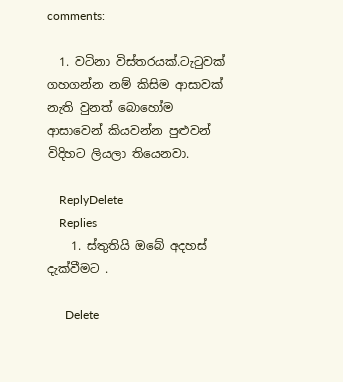comments:

  1. වටිනා විස්තරයක්.ටැටුවක් ගහගන්න නම් කිසිම ආසාවක් නැති වුනත් බොහෝම ආසාවෙන් කියවන්න පුළුවන් විදිහට ලියලා තියෙනවා.

    ReplyDelete
    Replies
    1. ස්තුතියි ඔබේ අදහස් දැක්වීමට .

      Delete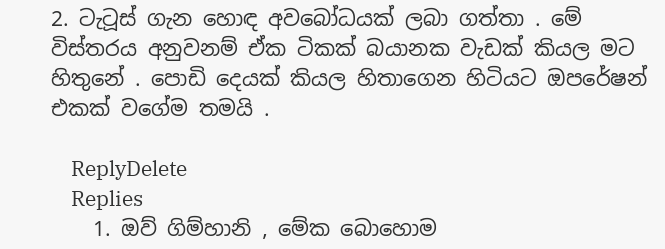2. ටැටූස් ගැන හොඳ අවබෝධයක් ලබා ගත්තා . මේ විස්තරය අනුවනම් ඒක ටිකක් බයානක වැඩක් කියල මට හිතුනේ . පොඩි දෙයක් කියල හිතාගෙන හිටියට ඔපරේෂන් එකක් වගේම තමයි .

    ReplyDelete
    Replies
    1. ඔව් ගිම්හානි , මේක බොහොම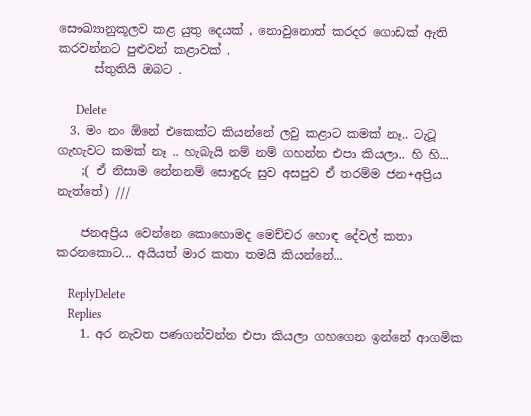සෞඛ්‍යානුකූලව කළ යුතු දෙයක් , නොවුනොත් කරදර ගොඩක් ඇති කරවන්නට පුළුවන් කළාවක් .
      ස්තුතියි ඔබට .

      Delete
  3. මං නං ඕනේ එකෙක්ට කියන්නේ ලවු කළාට කමක් නෑ.. ටැටූ ගැහැවට කමක් නෑ .. හැබැයි නම් නම් ගහන්න එපා කියලා.. හි හි...
    ;( ඒ නිසාම නේනනම් සොඳුරු සුව අසපුව ඒ තරම්ම ජන+අප්‍රිය නැත්තේ) ///

    ජනඅප්‍රිය වෙන්නෙ කොහොමද මෙච්චර හොඳ දේවල් කතා කරනකොට... අයියත් මාර කතා තමයි කියන්නේ...

    ReplyDelete
    Replies
    1. අර නැවත පණගන්වන්න එපා කියලා ගහගෙන ඉන්නේ ආගමික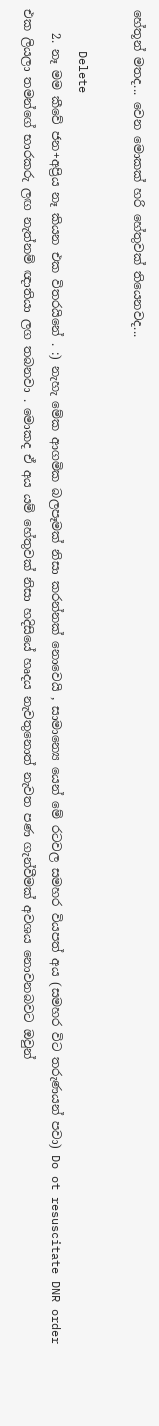හේතූන් මතද... වෙන මොකක් හරි හේතුවක් තියෙනවද...

      Delete
    2. නෑ මම කීවේ ජන+අප්‍රිය නෑ කියන එක විතරයිනේ . :) නැහැ මේක ආගමික බලපෑමක් නිසා කරන්නක් නොවෙයි , සාමාන්‍යෙ යෙන් මේ රටවල සමහර වියපත් අය (සමහර විට තරුණයන් පවා) Do ot resuscitate DNR order එක ලියලා තමන්ගේ භාරකරු ලඟ නැත්නම් ඥාතියා ලග තබනවා . මොකද ඒ අය යම් හේතුවක් නිසා හදිසියේ හෘදය නැවතුනොත් නැවත පණ ගැන්වීමක් අවශය නොවනබවට ඔවුන්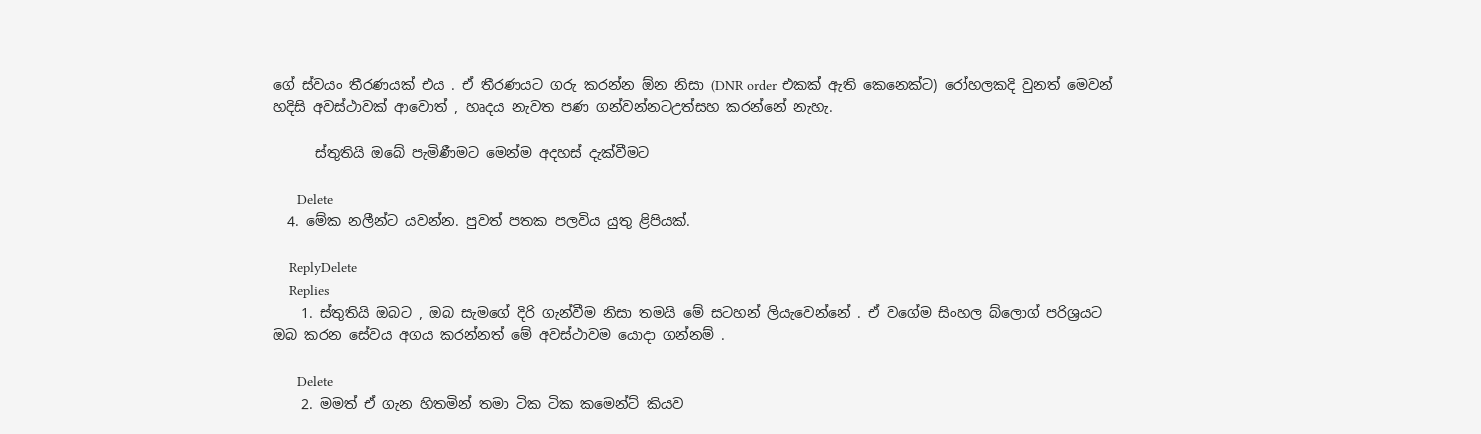ගේ ස්වයං තීරණයක් එය . ඒ තීරණයට ගරු කරන්න ඕන නිසා (DNR order එකක් ඇති කෙනෙක්ට) රෝහලකදි වුනත් මෙවන් හදිසි අවස්ථාවක් ආවොත් , හෘදය නැවත පණ ගන්වන්නටඋත්සහ කරන්නේ නැහැ.

      ස්තුතියි ඔබේ පැමිණීමට මෙන්ම අදහස් දැක්වීමට

      Delete
  4. මේක නලීන්ට යවන්න. පුවත් පතක පලවිය යුතු ළිපියක්.

    ReplyDelete
    Replies
    1. ස්තුතියි ඔබට , ඔබ සැමගේ දිරි ගැන්වීම නිසා තමයි මේ සටහන් ලියැවෙන්නේ . ඒ වගේම සිංහල බ්ලොග් පරිශ්‍රයට ඔබ කරන සේවය අගය කරන්නත් මේ අවස්ථාවම යොදා ගන්නම් .

      Delete
    2. මමත් ඒ ගැන හිතමින් තමා ටික ටික කමෙන්ට් කියව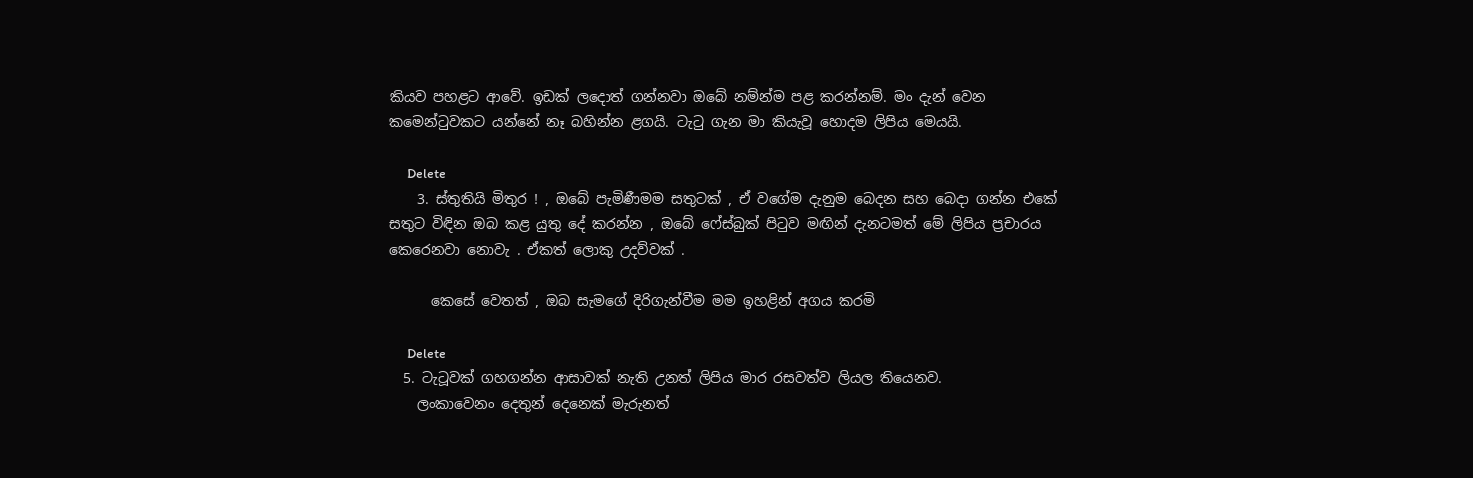කියව පහළට ආවේ. ඉඩක් ලදොත් ගන්නවා ඔබේ නම්න්ම පළ කරන්නම්. මං දැන් වෙන කමෙන්ටුවකට යන්නේ නෑ බහින්න ළගයි. ටැටු ගැන මා කියැවූ හොදම ලිපිය මෙයයි.

      Delete
    3. ස්තුතියි මිතුර ! , ඔබේ පැමිණීමම සතුටක් , ඒ වගේම දැනුම බෙදන සහ බෙදා ගන්න එකේ සතුට විඳින ඔබ කළ යුතු දේ කරන්න , ඔබේ ෆේස්බුක් පිටුව මඟින් දැනටමත් මේ ලිපිය ප්‍රචාරය කෙරෙනවා නොවැ . ඒකත් ලොකු උදව්වක් .

      කෙසේ වෙතත් , ඔබ සැමගේ දිරිගැන්වීම මම ඉහළින් අගය කරමි

      Delete
  5. ටැටූවක් ගහගන්න ආසාවක් නැති උනත් ලිපිය මාර රසවත්ව ලියල තියෙනව.
    ලංකාවෙනං දෙතුන් දෙනෙක් මැරුනත්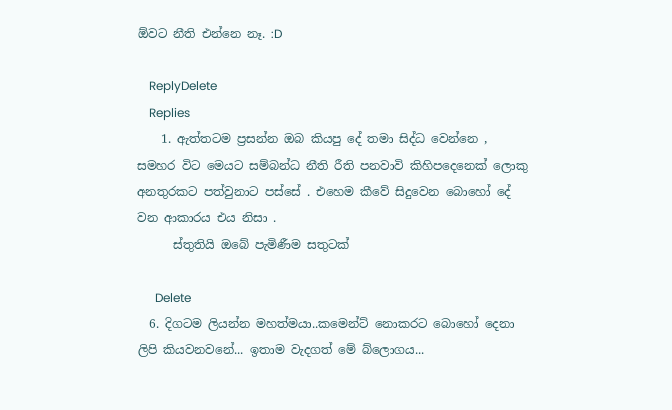ඕවට නීති එන්නෙ නෑ. :D

    ReplyDelete
    Replies
    1. ඇත්තටම ප්‍රසන්න ඔබ කියපු දේ තමා සිද්ධ වෙන්නෙ , සමහර විට මෙයට සම්බන්ධ නීති රීති පනවාවි කිහිපදෙනෙක් ලොකු අනතුරකට පත්වුනාට පස්සේ . එහෙම කීවේ සිදුවෙන බොහෝ දේ වන ආකාරය එය නිසා .
      ස්තුතියි ඔබේ පැමිණීම සතුටක්

      Delete
  6. දිගටම ලියන්න මහත්මයා..කමෙන්ට් නොකරට බොහෝ දෙනා ලිපි කියවනවනේ... ඉතාම වැදගත් මේ බ්ලොගය...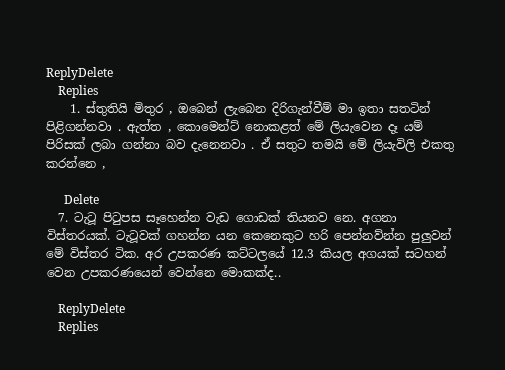ReplyDelete
    Replies
    1. ස්තුතියි මිතුර , ඔබෙන් ලැබෙන දිරිගැන්වීම් මා ඉතා සතටින් පිළිගන්නවා . ඇත්ත , කොමෙන්ට් නොකළත් මේ ලියැවෙන දෑ යම් පිරිසක් ලබා ගන්නා බව දැනෙනවා . ඒ සතුට තමයි මේ ලියැවිලි එකතු කරන්නෙ ,

      Delete
  7. ටැටූ පිටුපස සෑහෙන්න වැඩ ගොඩක් තියනව නෙ. අගනා විස්තරයක්. ටැටූවක් ගහන්න යන කෙනෙකුට හරි පෙන්නව්න්න පුලුවන් මේ විස්තර ටික. අර උපකරණ කට්ටලයේ 12.3 කියල අගයක් සටහන් වෙන උපකරණයෙන් වෙන්නෙ මොකක්ද..

    ReplyDelete
    Replies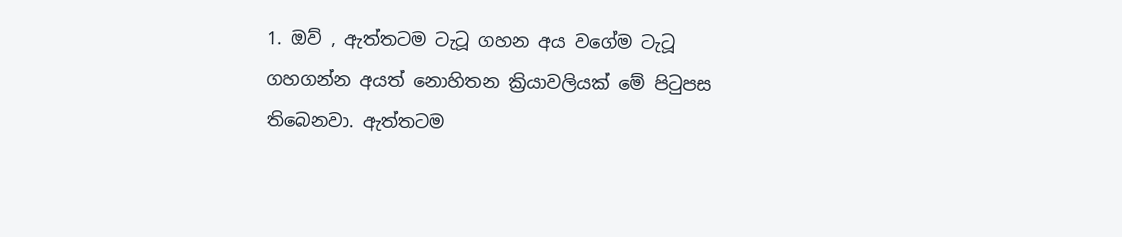1. ඔව් , ඇත්තටම ටැටූ ගහන අය වගේම ටැටූ ගහගන්න අයත් නොහිතන ක්‍රියාවලියක් මේ පිටුපස තිබෙනවා. ඇත්තටම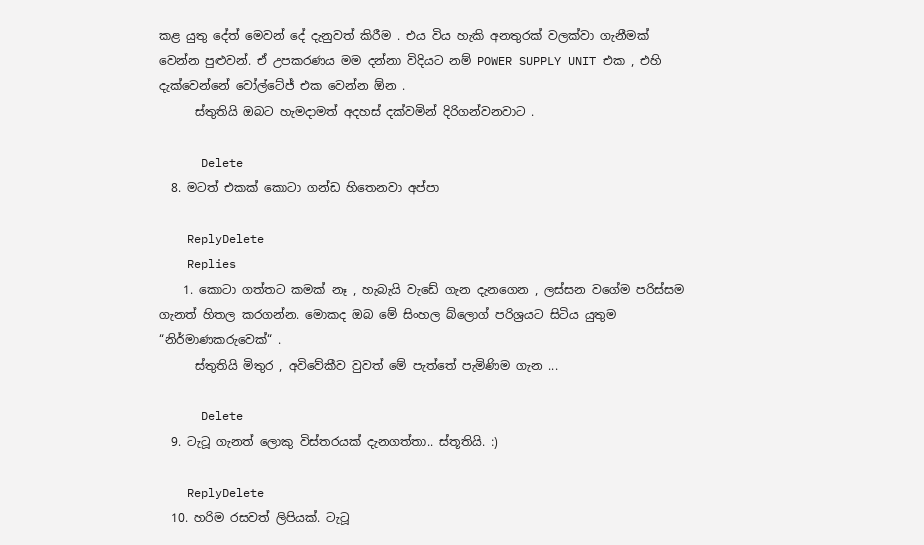කළ යුතු දේත් මෙවන් දේ දැනුවත් කිරීම . එය විය හැකි අනතුරක් වලක්වා ගැනීමක් වෙන්න පුළුවන්. ඒ උපකරණය මම දන්නා විදියට නම් POWER SUPPLY UNIT එක , එහි දැක්වෙන්නේ වෝල්ටේජ් එක වෙන්න ඕන .
      ස්තුතියි ඔබට හැමදාමත් අදහස් දක්වමින් දිරිගන්වනවාට .

      Delete
  8. මටත් එකක් කොටා ගන්ඩ හිතෙනවා අප්පා

    ReplyDelete
    Replies
    1. කොටා ගත්තට කමක් නෑ , හැබැයි වැඩේ ගැන දැනගෙන , ලස්සන වගේම පරිස්සම ගැනත් හිතල කරගන්න. මොකද ඔබ මේ සිංහල බ්ලොග් පරිශ්‍රයට සිටිය යුතුම “නිර්මාණකරුවෙක්“ .
      ස්තුතියි මිතුර , අවිවේකීව වුවත් මේ පැත්තේ පැමිණිම ගැන ...

      Delete
  9. ටැටූ ගැනත් ලොකු විස්තරයක් දැනගත්තා.. ස්තූතියි. :)

    ReplyDelete
  10. හරිම රසවත් ලිපියක්. ටැටූ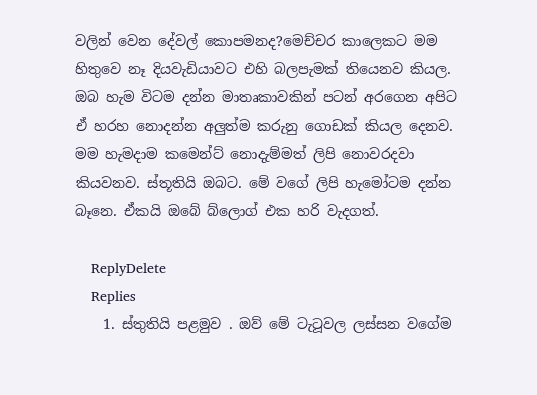වලින් වෙන දේවල් කොපමනද?මෙච්චර කාලෙකට මම හිතුවෙ නෑ දියවැඩියාවට එහි බලපැමක් තියෙනව කියල. ඔබ හැම විටම දන්න මාතෘකාවකින් පටන් අරගෙන අපිට ඒ හරහ නොදන්න අලුත්ම කරුනු ගොඩක් කියල දෙනව. මම හැමදාම කමෙන්ට් නොදැම්මත් ලිපි නොවරදවා කියවනව. ස්තූතියි ඔබට. මේ වගේ ලිපි හැමෝටම දන්න බෑනෙ. ඒකයි ඔබේ බ්ලොග් එක හරි වැදගත්.

    ReplyDelete
    Replies
    1. ස්තුතියි පළමුව . ඔව් මේ ටැටූවල ලස්සන වගේම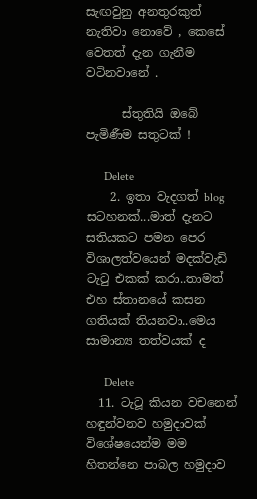සැඟවුනු අනතුරකුත් නැතිවා නොවේ , කෙසේ වෙතත් දැන ගැනීම වටිනවානේ .

      ස්තුතියි ඔබේ පැමිණීම සතුටක් !

      Delete
    2. ඉතා වැදගත් blog සටහනක්...මාත් දැනට සතියකට පමන පෙර විශාලත්වයෙන් මදක්වැඩි ටැටු එකක් කරා..තාමත් එහ ස්තානයේ කසන ගතියක් තියනවා..මෙය සාමාන්‍ය තත්වයක් ද

      Delete
  11. ටැටූ කියන වචනෙන් හඳුන්වනව හමුදාවක් විශේෂයෙන්ම මම හිතන්නෙ පාබල හමුදාව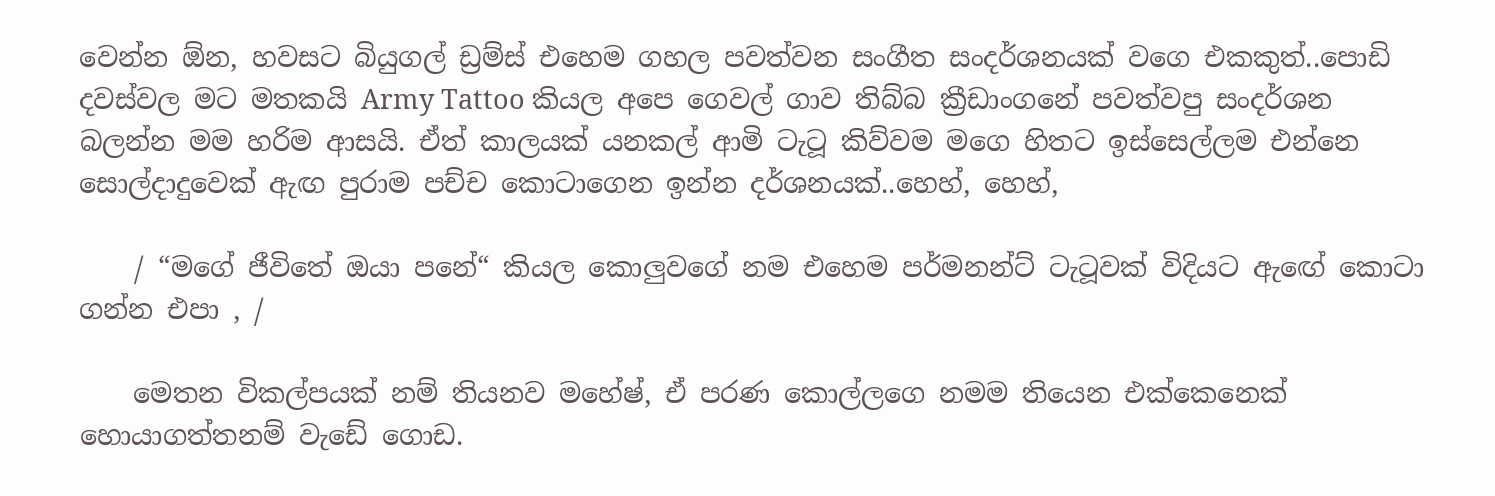වෙන්න ඕන, හවසට බියුගල් ඩ්‍රම්ස් එහෙම ගහල පවත්වන සංගීත සංදර්ශනයක් වගෙ එකකුත්..පොඩි දවස්වල මට මතකයි Army Tattoo කියල අපෙ ගෙවල් ගාව තිබ්බ ක්‍රීඩාංගනේ පවත්වපු සංදර්ශන බලන්න මම හරිම ආසයි. ඒත් කාලයක් යනකල් ආමි ටැටූ කිව්වම මගෙ හිතට ඉස්සෙල්ලම එන්නෙ සොල්දාදුවෙක් ඇඟ පුරාම පච්ච කොටාගෙන ඉන්න දර්ශනයක්..හෙහ්, හෙහ්,

    / “මගේ ජීවිතේ ඔයා පනේ“ කියල කොලුවගේ නම එහෙම පර්මනන්ට් ටැටූවක් විදියට ඇඟේ කොටා ගන්න එපා , /

    මෙතන විකල්පයක් නම් තියනව මහේෂ්, ඒ පරණ කොල්ලගෙ නමම තියෙන එක්කෙනෙක් හොයාගත්තනම් වැඩේ ගොඩ.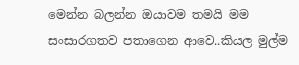මෙන්න බලන්න ඔයාවම තමයි මම සංසාරගතව පතාගෙන ආවෙ..කියල මුල්ම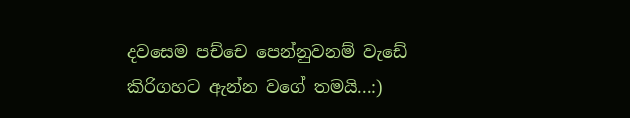දවසෙම පච්චෙ පෙන්නුවනම් වැඩේ කිරිගහට ඇන්න වගේ තමයි...:)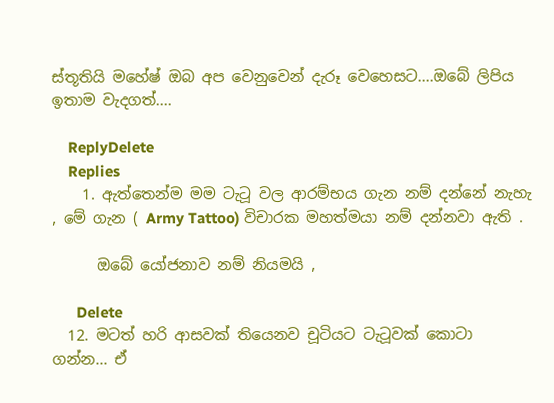ස්තූතියි මහේෂ් ඔබ අප වෙනුවෙන් දැරූ වෙහෙසට....ඔබේ ලිපිය ඉතාම වැදගත්....

    ReplyDelete
    Replies
    1. ඇත්තෙන්ම මම ටැටූ වල ආරම්භය ගැන නම් දන්නේ නැහැ , මේ ගැන ( Army Tattoo) විචාරක මහත්මයා නම් දන්නවා ඇති .

      ඔබේ යෝජනාව නම් නියමයි ,

      Delete
  12. මටත් හරි ආසවක් තියෙනව චූටියට ටැටූවක් කොටා ගන්න... ඒ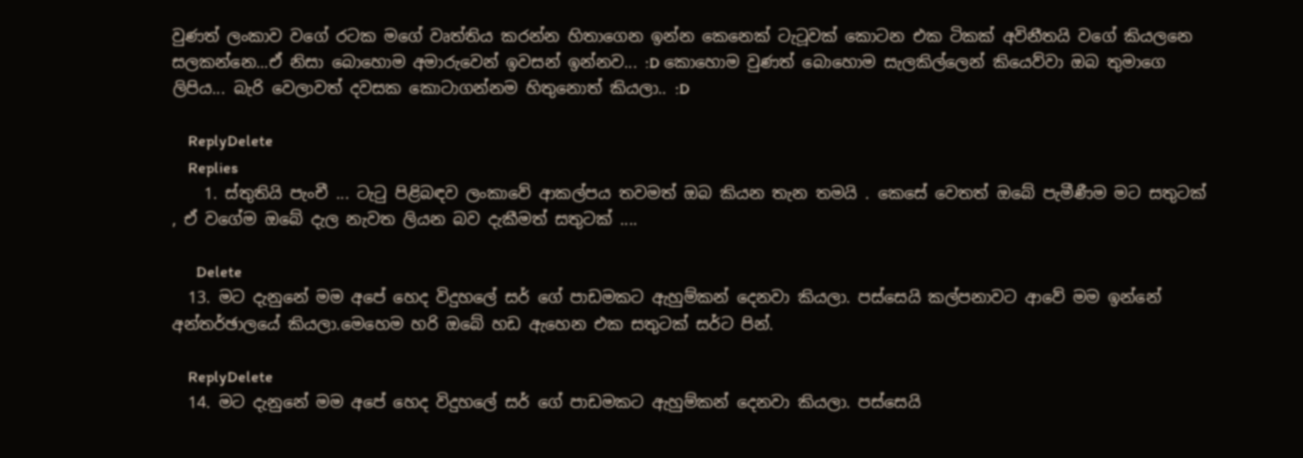වුණත් ලංකාව වගේ රටක මගේ වෘත්තිය කරන්න හිතාගෙන ඉන්න කෙනෙක් ටැටූවක් කොටන එක ටිකක් අවිනීතයි වගේ කියලනෙ සලකන්නෙ...ඒ නිසා බොහොම අමාරුවෙන් ඉවසන් ඉන්නව... :D කොහොම වුණත් බොහොම සැලකිල්ලෙන් කියෙව්වා ඔබ තුමාගෙ ලිපිය... බැරි වෙලාවත් දවසක කොටාගන්නම හිතුනොත් කියලා.. :D

    ReplyDelete
    Replies
    1. ස්තුතියි පැංචී ... ටැටු පිළිබඳව ලංකාවේ ආකල්පය තවමත් ඔබ කියන තැන තමයි . කෙසේ වෙතත් ඔබේ පැමීණීම මට සතුටක් , ඒ වගේම ඔබේ දැල නැවත ලියන බව දැකීමත් සතුටක් ....

      Delete
  13. මට දැනුනේ මම අපේ හෙද විදුහලේ සර් ගේ පාඩමකට ඇහුම්කන් දෙනවා කියලා. පස්සෙයි කල්පනාවට ආවේ මම ඉන්නේ අන්තර්ඡාලයේ කියලා.මෙහෙම හරි ඔබේ හඩ ඇහෙන එක සතුටක් සර්ට පින්.

    ReplyDelete
  14. මට දැනුනේ මම අපේ හෙද විදුහලේ සර් ගේ පාඩමකට ඇහුම්කන් දෙනවා කියලා. පස්සෙයි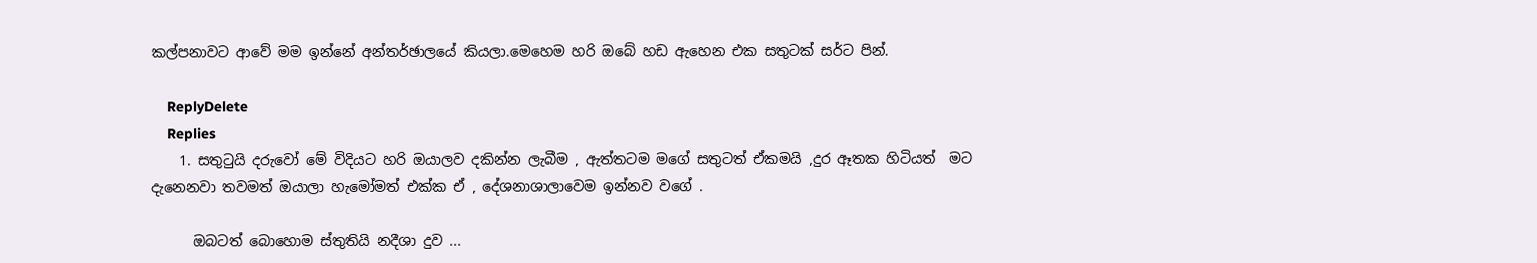කල්පනාවට ආවේ මම ඉන්නේ අන්තර්ඡාලයේ කියලා.මෙහෙම හරි ඔබේ හඩ ඇහෙන එක සතුටක් සර්ට පින්.

    ReplyDelete
    Replies
    1. සතුටුයි දරුවෝ මේ විදියට හරි ඔයාලව දකින්න ලැබීම , ඇත්තටම මගේ සතුටත් ඒකමයි ,දුර ඈතක හිටියත්  මට දැනෙනවා තවමත් ඔයාලා හැමෝමත් එක්ක ඒ , දේශනාශාලාවෙම ඉන්නව වගේ .

      ඔබටත් බොහොම ස්තුතියි නදීශා දුව ...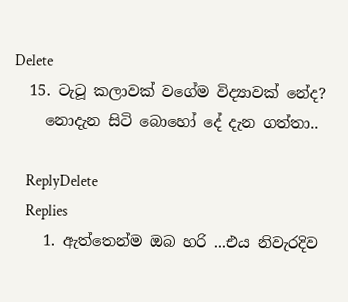Delete
  15. ටැටූ කලාවක් වගේම විද්‍යාවක් නේද?
    නොදැන සිටි බොහෝ දේ දැන ගත්තා..

    ReplyDelete
    Replies
    1. ඇත්තෙන්ම ඔබ හරි ...එය නිවැරදිව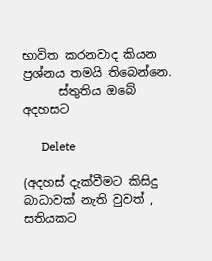භාවිත කරනවාද කියන ප්‍රශ්නය තමයි තිබෙන්නෙ.
      ස්තුතිය ඔබේ අදහසට

      Delete

(අදහස් දැක්වීමට කිසිදු බාධාවක් නැති වුවත් , සතියකට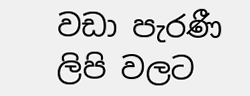වඩා පැරණී ලිපි වලට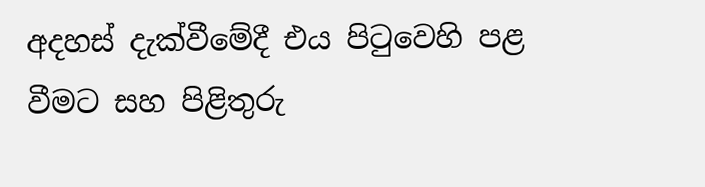අදහස් දැක්වීමේදී එය පිටුවෙහි පළ වීමට සහ පිළිතුරු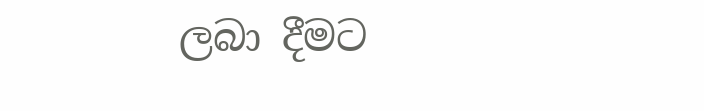ලබා දීමට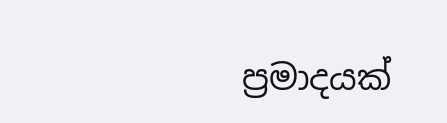ප්‍රමාදයක්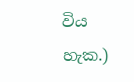විය හැක.)